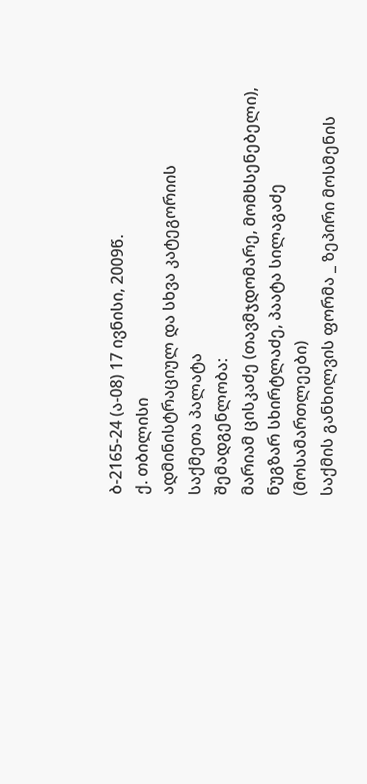ბ-2165-24 (ა-08) 17 ივნისი, 2009წ.
ქ. თბილისი
ადმინისტრაციულ და სხვა კატეგორიის
საქმეთა პალატა
შემადგენლობა:
მარიამ ცისკაძე (თავმჯდომარე, მომხსენებელი),
ნუგზარ სხირტლაძე, პაატა სილაგაძე (მოსამართლეები)
საქმის განხილვის ფორმა _ ზეპირი მოსმენის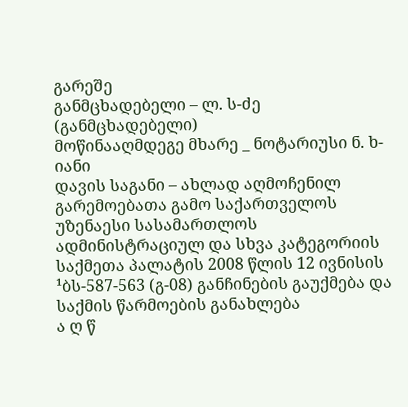გარეშე
განმცხადებელი – ლ. ს-ძე (განმცხადებელი)
მოწინააღმდეგე მხარე _ ნოტარიუსი ნ. ხ-იანი
დავის საგანი – ახლად აღმოჩენილ გარემოებათა გამო საქართველოს უზენაესი სასამართლოს ადმინისტრაციულ და სხვა კატეგორიის საქმეთა პალატის 2008 წლის 12 ივნისის ¹ბს-587-563 (გ-08) განჩინების გაუქმება და საქმის წარმოების განახლება
ა ღ წ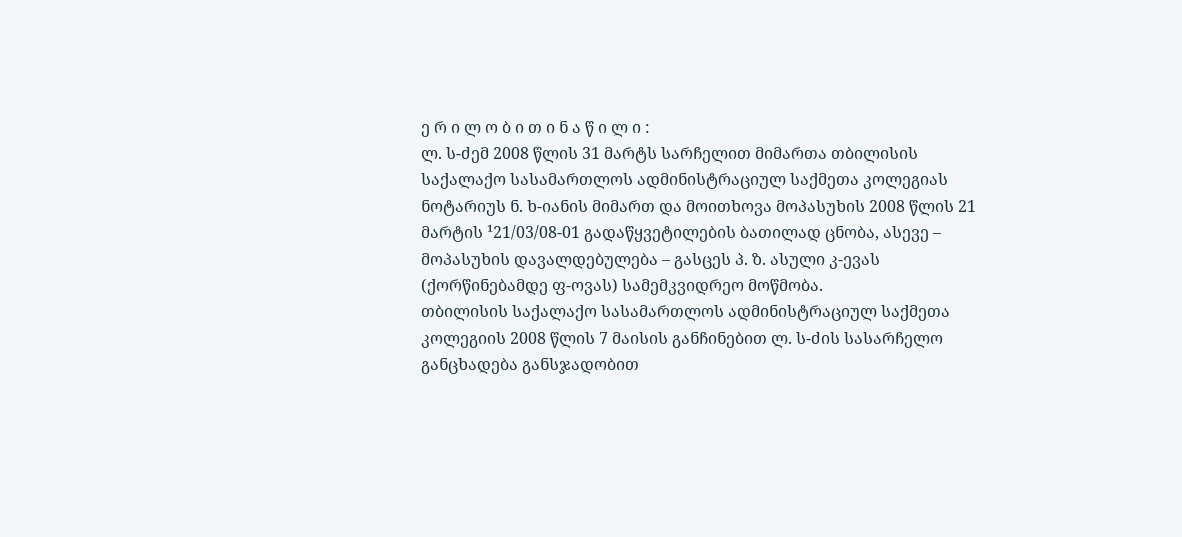ე რ ი ლ ო ბ ი თ ი ნ ა წ ი ლ ი :
ლ. ს-ძემ 2008 წლის 31 მარტს სარჩელით მიმართა თბილისის საქალაქო სასამართლოს ადმინისტრაციულ საქმეთა კოლეგიას ნოტარიუს ნ. ხ-იანის მიმართ და მოითხოვა მოპასუხის 2008 წლის 21 მარტის ¹21/03/08-01 გადაწყვეტილების ბათილად ცნობა, ასევე – მოპასუხის დავალდებულება – გასცეს პ. ზ. ასული კ-ევას (ქორწინებამდე ფ-ოვას) სამემკვიდრეო მოწმობა.
თბილისის საქალაქო სასამართლოს ადმინისტრაციულ საქმეთა კოლეგიის 2008 წლის 7 მაისის განჩინებით ლ. ს-ძის სასარჩელო განცხადება განსჯადობით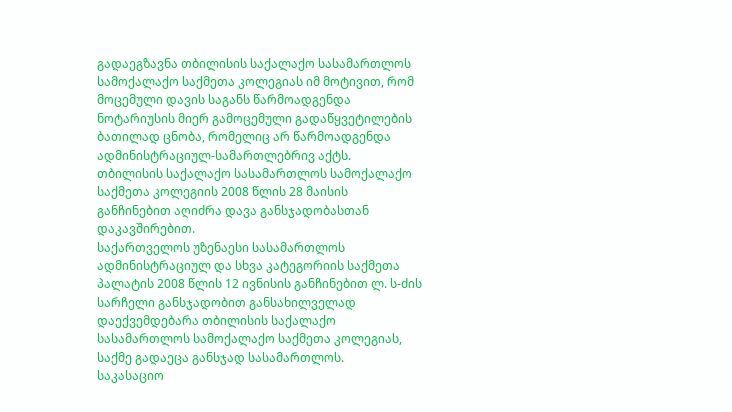გადაეგზავნა თბილისის საქალაქო სასამართლოს სამოქალაქო საქმეთა კოლეგიას იმ მოტივით, რომ მოცემული დავის საგანს წარმოადგენდა ნოტარიუსის მიერ გამოცემული გადაწყვეტილების ბათილად ცნობა, რომელიც არ წარმოადგენდა ადმინისტრაციულ-სამართლებრივ აქტს.
თბილისის საქალაქო სასამართლოს სამოქალაქო საქმეთა კოლეგიის 2008 წლის 28 მაისის განჩინებით აღიძრა დავა განსჯადობასთან დაკავშირებით.
საქართველოს უზენაესი სასამართლოს ადმინისტრაციულ და სხვა კატეგორიის საქმეთა პალატის 2008 წლის 12 ივნისის განჩინებით ლ. ს-ძის სარჩელი განსჯადობით განსახილველად დაექვემდებარა თბილისის საქალაქო სასამართლოს სამოქალაქო საქმეთა კოლეგიას, საქმე გადაეცა განსჯად სასამართლოს.
საკასაციო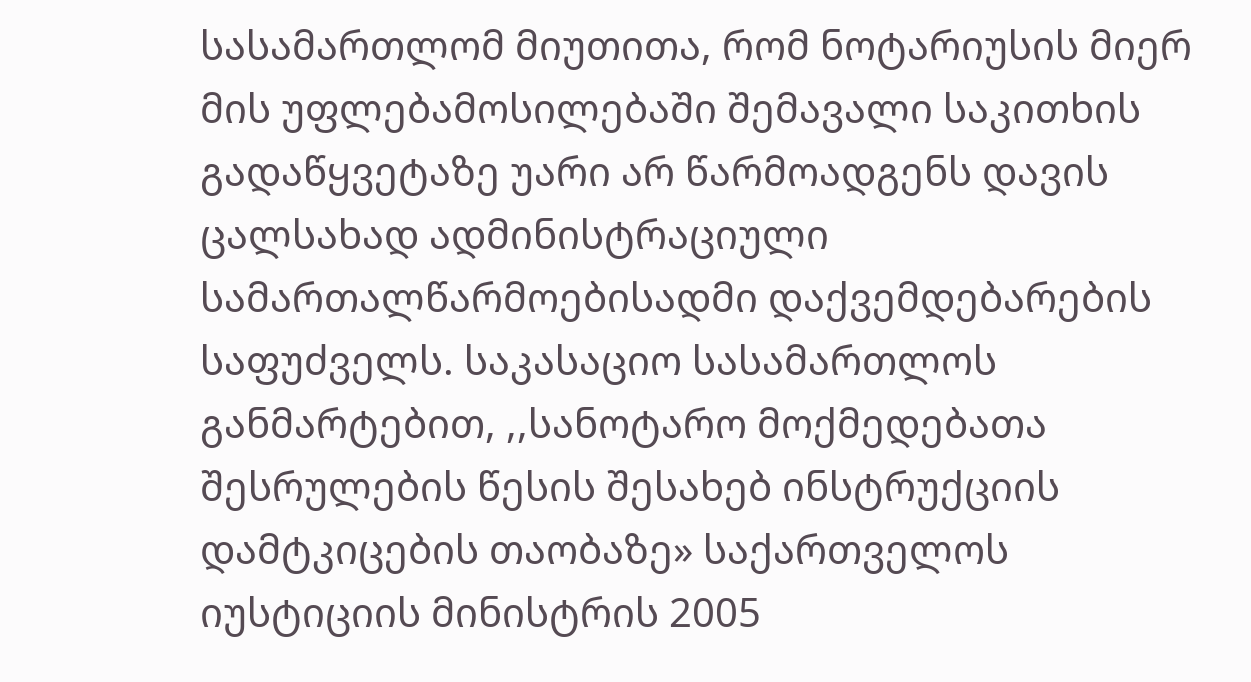სასამართლომ მიუთითა, რომ ნოტარიუსის მიერ მის უფლებამოსილებაში შემავალი საკითხის გადაწყვეტაზე უარი არ წარმოადგენს დავის ცალსახად ადმინისტრაციული სამართალწარმოებისადმი დაქვემდებარების საფუძველს. საკასაციო სასამართლოს განმარტებით, ,,სანოტარო მოქმედებათა შესრულების წესის შესახებ ინსტრუქციის დამტკიცების თაობაზე» საქართველოს იუსტიციის მინისტრის 2005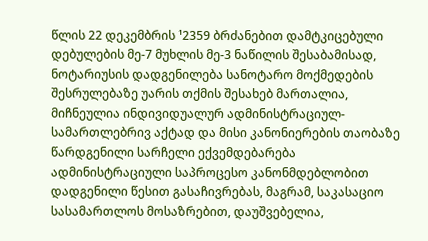წლის 22 დეკემბრის ¹2359 ბრძანებით დამტკიცებული დებულების მე-7 მუხლის მე-3 ნაწილის შესაბამისად, ნოტარიუსის დადგენილება სანოტარო მოქმედების შესრულებაზე უარის თქმის შესახებ მართალია, მიჩნეულია ინდივიდუალურ ადმინისტრაციულ-სამართლებრივ აქტად და მისი კანონიერების თაობაზე წარდგენილი სარჩელი ექვემდებარება ადმინისტრაციული საპროცესო კანონმდებლობით დადგენილი წესით გასაჩივრებას, მაგრამ, საკასაციო სასამართლოს მოსაზრებით, დაუშვებელია,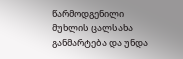წარმოდგენილი მუხლის ცალსახა განმარტება და უნდა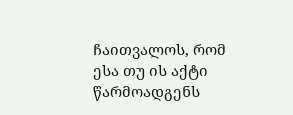ჩაითვალოს, რომ ესა თუ ის აქტი წარმოადგენს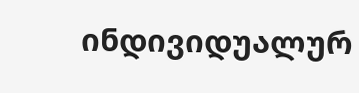ინდივიდუალურ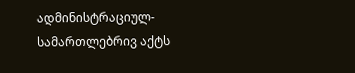ადმინისტრაციულ-სამართლებრივ აქტს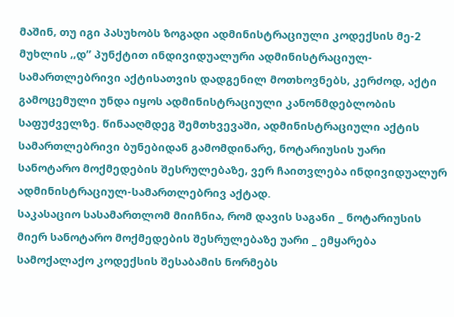მაშინ, თუ იგი პასუხობს ზოგადი ადმინისტრაციული კოდექსის მე-2 მუხლის ,,დ” პუნქტით ინდივიდუალური ადმინისტრაციულ-სამართლებრივი აქტისათვის დადგენილ მოთხოვნებს, კერძოდ, აქტი გამოცემული უნდა იყოს ადმინისტრაციული კანონმდებლობის საფუძველზე. წინააღმდეგ შემთხვევაში, ადმინისტრაციული აქტის სამართლებრივი ბუნებიდან გამომდინარე, ნოტარიუსის უარი სანოტარო მოქმედების შესრულებაზე, ვერ ჩაითვლება ინდივიდუალურ ადმინისტრაციულ-სამართლებრივ აქტად.
საკასაციო სასამართლომ მიიჩნია, რომ დავის საგანი _ ნოტარიუსის მიერ სანოტარო მოქმედების შესრულებაზე უარი _ ემყარება სამოქალაქო კოდექსის შესაბამის ნორმებს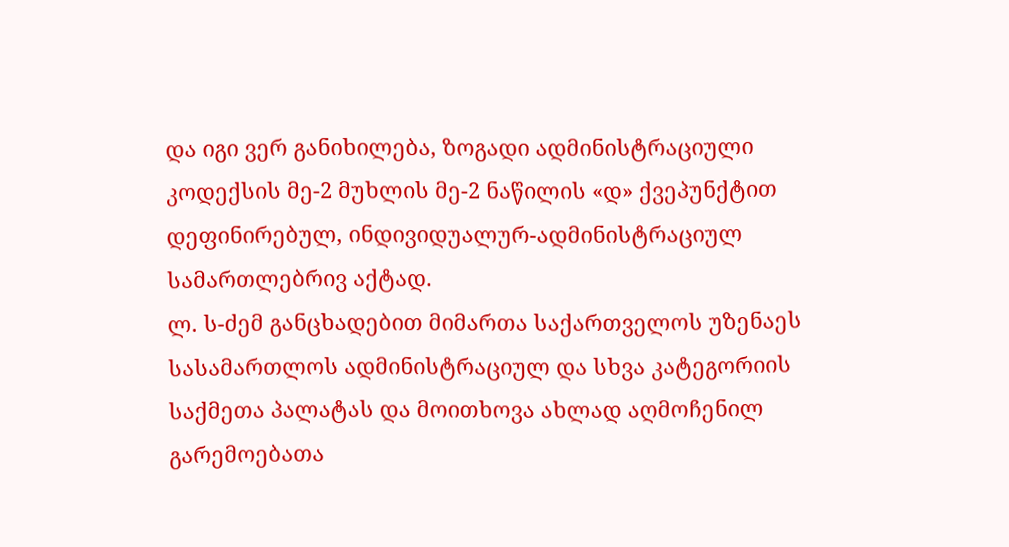და იგი ვერ განიხილება, ზოგადი ადმინისტრაციული კოდექსის მე-2 მუხლის მე-2 ნაწილის «დ» ქვეპუნქტით დეფინირებულ, ინდივიდუალურ-ადმინისტრაციულ სამართლებრივ აქტად.
ლ. ს-ძემ განცხადებით მიმართა საქართველოს უზენაეს სასამართლოს ადმინისტრაციულ და სხვა კატეგორიის საქმეთა პალატას და მოითხოვა ახლად აღმოჩენილ გარემოებათა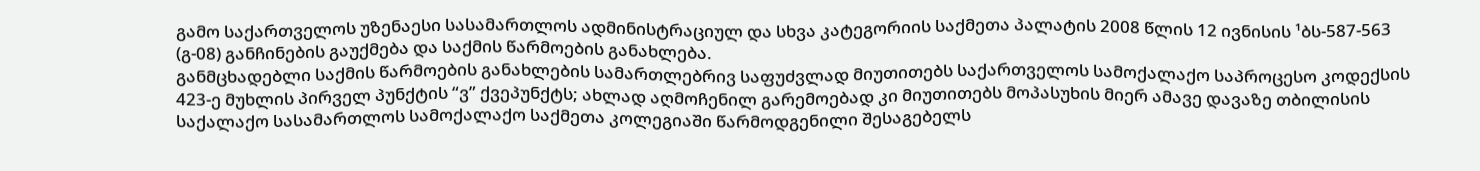გამო საქართველოს უზენაესი სასამართლოს ადმინისტრაციულ და სხვა კატეგორიის საქმეთა პალატის 2008 წლის 12 ივნისის ¹ბს-587-563 (გ-08) განჩინების გაუქმება და საქმის წარმოების განახლება.
განმცხადებლი საქმის წარმოების განახლების სამართლებრივ საფუძვლად მიუთითებს საქართველოს სამოქალაქო საპროცესო კოდექსის 423-ე მუხლის პირველ პუნქტის “ვ” ქვეპუნქტს; ახლად აღმოჩენილ გარემოებად კი მიუთითებს მოპასუხის მიერ ამავე დავაზე თბილისის საქალაქო სასამართლოს სამოქალაქო საქმეთა კოლეგიაში წარმოდგენილი შესაგებელს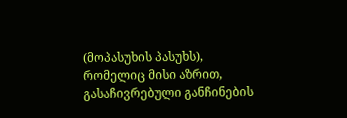(მოპასუხის პასუხს), რომელიც მისი აზრით, გასაჩივრებული განჩინების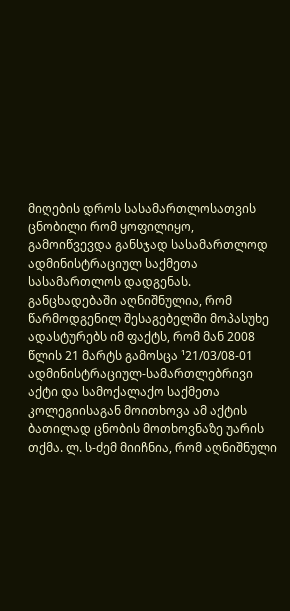მიღების დროს სასამართლოსათვის ცნობილი რომ ყოფილიყო, გამოიწვევდა განსჯად სასამართლოდ ადმინისტრაციულ საქმეთა სასამართლოს დადგენას. განცხადებაში აღნიშნულია, რომ წარმოდგენილ შესაგებელში მოპასუხე ადასტურებს იმ ფაქტს, რომ მან 2008 წლის 21 მარტს გამოსცა ¹21/03/08-01 ადმინისტრაციულ-სამართლებრივი აქტი და სამოქალაქო საქმეთა კოლეგიისაგან მოითხოვა ამ აქტის ბათილად ცნობის მოთხოვნაზე უარის თქმა. ლ. ს-ძემ მიიჩნია, რომ აღნიშნული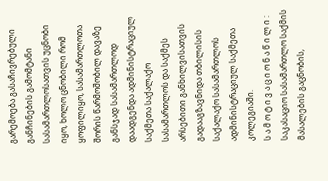გარემოება გასაჩივრებული განჩინების გამომტანი სასამართლოსათვის უცნობი იყო, ხოლო ცნობილი რომ ყოფილიყო, სასამართლოთა შორის წარმოშობილ დავაზე განსჯად სასამართლოდ დაადგენდა ადმინისტრაციულ საქმეთა საქალაქო სასამართლოს და საქმეს არსებითი განხილვისათვის გადააგზავნიდა თბილისის საქალაქო სასამართლოს ადმინისტრაციულ საქმეთა კოლეგიაში.
ს ა მ ო ტ ი ვ ა ც ი ო ნ ა წ ი ლ ი :
საკასაციო სასამართლო საქმის მასალების გაცნობის,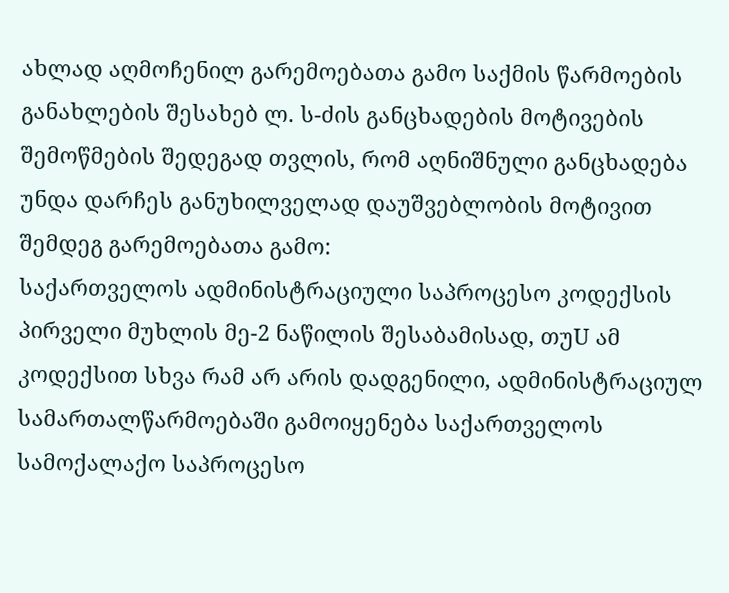ახლად აღმოჩენილ გარემოებათა გამო საქმის წარმოების განახლების შესახებ ლ. ს-ძის განცხადების მოტივების შემოწმების შედეგად თვლის, რომ აღნიშნული განცხადება უნდა დარჩეს განუხილველად დაუშვებლობის მოტივით შემდეგ გარემოებათა გამო:
საქართველოს ადმინისტრაციული საპროცესო კოდექსის პირველი მუხლის მე-2 ნაწილის შესაბამისად, თუU ამ კოდექსით სხვა რამ არ არის დადგენილი, ადმინისტრაციულ სამართალწარმოებაში გამოიყენება საქართველოს სამოქალაქო საპროცესო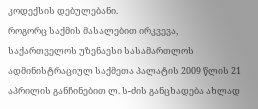კოდექსის დებულებანი.
როგორც საქმის მასალებით ირკვევა, საქართველოს უზენაესი სასამართლოს ადმინისტრაციულ საქმეთა პალატის 2009 წლის 21 აპრილის განჩინებით ლ. ს-ძის განცხადება ახლად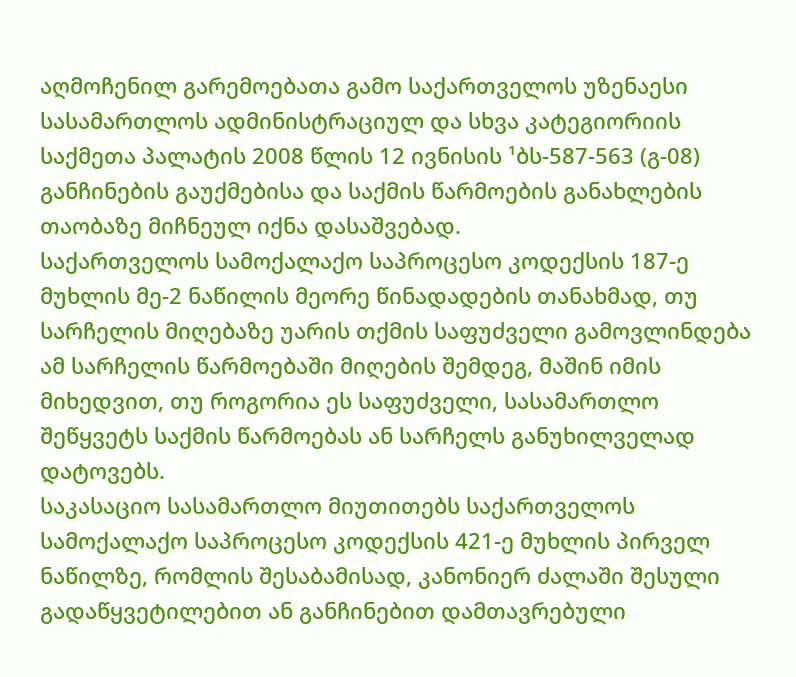აღმოჩენილ გარემოებათა გამო საქართველოს უზენაესი სასამართლოს ადმინისტრაციულ და სხვა კატეგიორიის საქმეთა პალატის 2008 წლის 12 ივნისის ¹ბს-587-563 (გ-08) განჩინების გაუქმებისა და საქმის წარმოების განახლების თაობაზე მიჩნეულ იქნა დასაშვებად.
საქართველოს სამოქალაქო საპროცესო კოდექსის 187-ე მუხლის მე-2 ნაწილის მეორე წინადადების თანახმად, თუ სარჩელის მიღებაზე უარის თქმის საფუძველი გამოვლინდება ამ სარჩელის წარმოებაში მიღების შემდეგ, მაშინ იმის მიხედვით, თუ როგორია ეს საფუძველი, სასამართლო შეწყვეტს საქმის წარმოებას ან სარჩელს განუხილველად დატოვებს.
საკასაციო სასამართლო მიუთითებს საქართველოს სამოქალაქო საპროცესო კოდექსის 421-ე მუხლის პირველ ნაწილზე, რომლის შესაბამისად, კანონიერ ძალაში შესული გადაწყვეტილებით ან განჩინებით დამთავრებული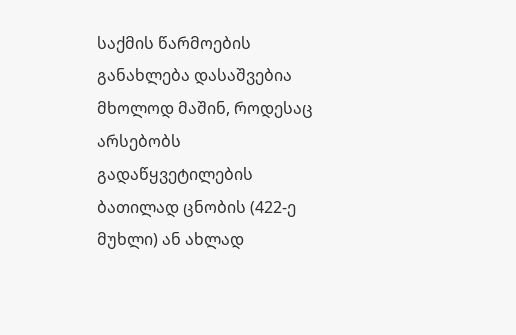საქმის წარმოების განახლება დასაშვებია მხოლოდ მაშინ, როდესაც არსებობს გადაწყვეტილების ბათილად ცნობის (422-ე მუხლი) ან ახლად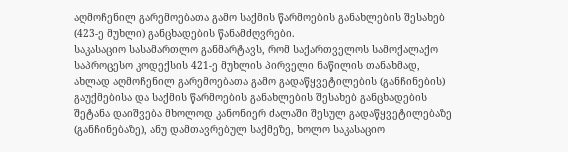აღმოჩენილ გარემოებათა გამო საქმის წარმოების განახლების შესახებ (423-ე მუხლი) განცხადების წანამძღვრები.
საკასაციო სასამართლო განმარტავს, რომ საქართველოს სამოქალაქო საპროცესო კოდექსის 421-ე მუხლის პირველი ნაწილის თანახმად, ახლად აღმოჩენილ გარემოებათა გამო გადაწყვეტილების (განჩინების) გაუქმებისა და საქმის წარმოების განახლების შესახებ განცხადების შეტანა დაიშვება მხოლოდ კანონიერ ძალაში შესულ გადაწყვეტილებაზე (განჩინებაზე), ანუ დამთავრებულ საქმეზე, ხოლო საკასაციო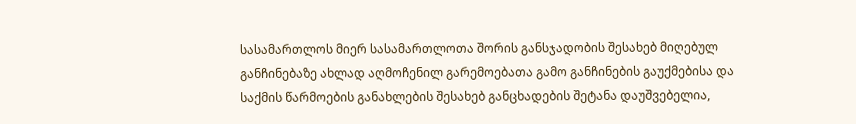სასამართლოს მიერ სასამართლოთა შორის განსჯადობის შესახებ მიღებულ განჩინებაზე ახლად აღმოჩენილ გარემოებათა გამო განჩინების გაუქმებისა და საქმის წარმოების განახლების შესახებ განცხადების შეტანა დაუშვებელია,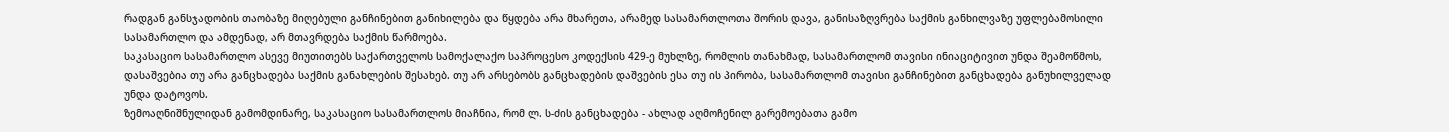რადგან განსჯადობის თაობაზე მიღებული განჩინებით განიხილება და წყდება არა მხარეთა, არამედ სასამართლოთა შორის დავა, განისაზღვრება საქმის განხილვაზე უფლებამოსილი სასამართლო და ამდენად, არ მთავრდება საქმის წარმოება.
საკასაციო სასამართლო ასევე მიუთითებს საქართველოს სამოქალაქო საპროცესო კოდექსის 429-ე მუხლზე, რომლის თანახმად, სასამართლომ თავისი ინიაციტივით უნდა შეამოწმოს, დასაშვებია თუ არა განცხადება საქმის განახლების შესახებ. თუ არ არსებობს განცხადების დაშვების ესა თუ ის პირობა, სასამართლომ თავისი განჩინებით განცხადება განუხილველად უნდა დატოვოს.
ზემოაღნიშნულიდან გამომდინარე, საკასაციო სასამართლოს მიაჩნია, რომ ლ. ს-ძის განცხადება - ახლად აღმოჩენილ გარემოებათა გამო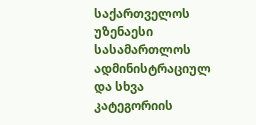საქართველოს უზენაესი სასამართლოს ადმინისტრაციულ და სხვა კატეგორიის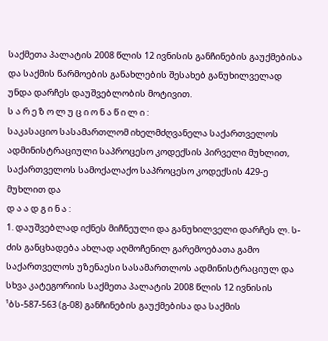საქმეთა პალატის 2008 წლის 12 ივნისის განჩინების გაუქმებისა და საქმის წარმოების განახლების შესახებ განუხილველად უნდა დარჩეს დაუშვებლობის მოტივით.
ს ა რ ე ზ ო ლ უ ც ი ო ნ ა წ ი ლ ი :
საკასაციო სასამართლომ იხელმძღვანელა საქართველოს ადმინისტრაციული საპროცესო კოდექსის პირველი მუხლით, საქართველოს სამოქალაქო საპროცესო კოდექსის 429-ე მუხლით და
დ ა ა დ გ ი ნ ა :
1. დაუშვებლად იქნეს მიჩნეული და განუხილველი დარჩეს ლ. ს-ძის განცხადება ახლად აღმოჩენილ გარემოებათა გამო საქართველოს უზენაესი სასამართლოს ადმინისტრაციულ და სხვა კატეგორიის საქმეთა პალატის 2008 წლის 12 ივნისის ¹ბს-587-563 (გ-08) განჩინების გაუქმებისა და საქმის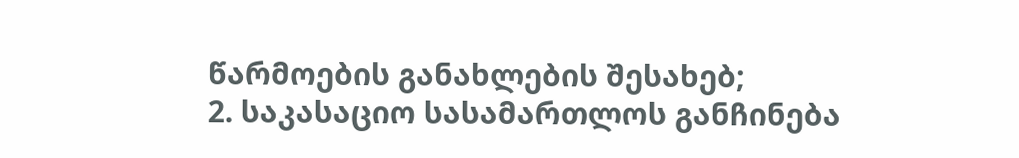წარმოების განახლების შესახებ;
2. საკასაციო სასამართლოს განჩინება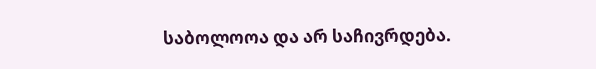საბოლოოა და არ საჩივრდება.